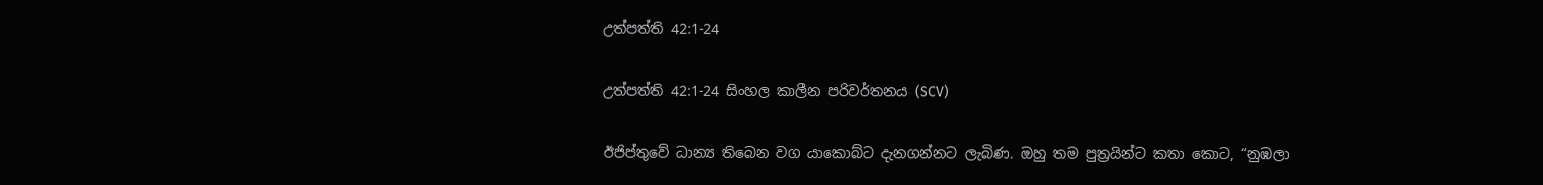උත්පත්ති 42:1-24

උත්පත්ති 42:1-24 සිංහල කාලීන පරිවර්තනය (SCV)

ඊජිප්තුවේ ධාන්‍ය තිබෙන වග යාකොබ්ට දැනගන්නට ලැබිණ. ඔහු තම පුත්‍රයින්ට කතා කොට, “නුඹලා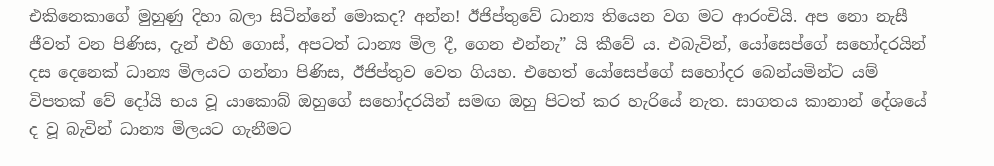එකිනෙකාගේ මුහුණු දිහා බලා සිටින්නේ මොකද? අන්න! ඊජිප්තුවේ ධාන්‍ය තියෙන වග මට ආරංචියි. අප නො නැසී ජීවත් වන පිණිස, දැන් එහි ගොස්, අපටත් ධාන්‍ය මිල දී, ගෙන එන්නැ” යි කීවේ ය. එබැවින්, යෝසෙප්ගේ සහෝදරයින් දස දෙනෙක් ධාන්‍ය මිලයට ගන්නා පිණිස, ඊජිප්තුව වෙත ගියහ. එහෙත් යෝසෙප්ගේ සහෝදර බෙන්යමින්ට යම් විපතක් වේ දෝයි භය වූ යාකොබ් ඔහුගේ සහෝදරයින් සමඟ ඔහු පිටත් කර හැරියේ නැත. සාගතය කානාන් දේශයේ ද වූ බැවින් ධාන්‍ය මිලයට ගැනීමට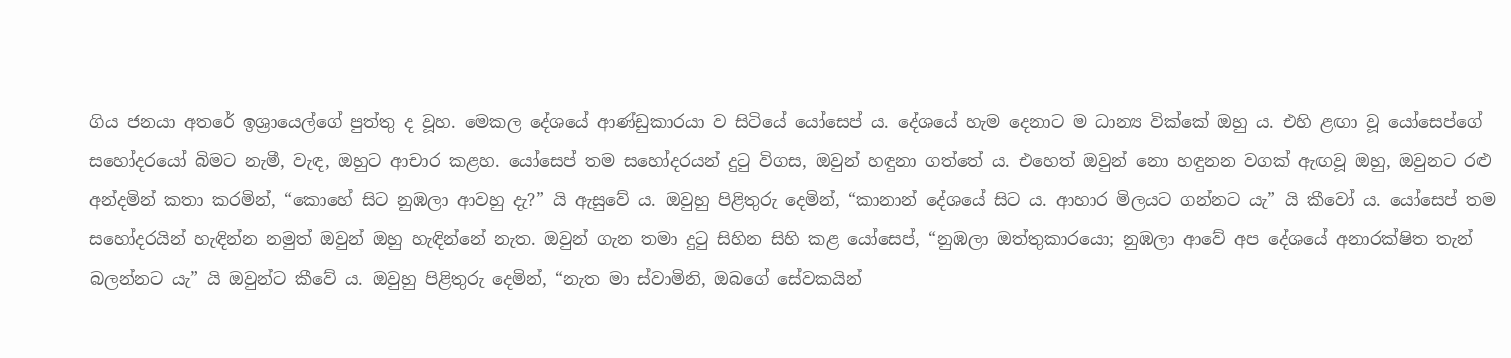ගිය ජනයා අතරේ ඉශ්‍රායෙල්ගේ පුත්තු ද වූහ. මෙකල දේශයේ ආණ්ඩුකාරයා ව සිටියේ යෝසෙප් ය. දේශයේ හැම දෙනාට ම ධාන්‍ය වික්කේ ඔහු ය. එහි ළඟා වූ යෝසෙප්ගේ සහෝදරයෝ බිමට නැමී, වැඳ, ඔහුට ආචාර කළහ. යෝසෙප් තම සහෝදරයන් දුටු විගස, ඔවුන් හඳුනා ගත්තේ ය. එහෙත් ඔවුන් නො හඳුනන වගක් ඇඟවූ ඔහු, ඔවුනට රළු අන්දමින් කතා කරමින්, “කොහේ සිට නුඹලා ආවහු දැ?” යි ඇසුවේ ය. ඔවුහු පිළිතුරු දෙමින්, “කානාන් දේශයේ සිට ය. ආහාර මිලයට ගන්නට යැ” යි කීවෝ ය. යෝසෙප් තම සහෝදරයින් හැඳින්න නමුත් ඔවුන් ඔහු හැඳින්නේ නැත. ඔවුන් ගැන තමා දුටු සිහින සිහි කළ යෝසෙප්, “නුඹලා ඔත්තුකාරයො; නුඹලා ආවේ අප දේශයේ අනාරක්ෂිත තැන් බලන්නට යැ” යි ඔවුන්ට කීවේ ය. ඔවුහු පිළිතුරු දෙමින්, “නැත මා ස්වාමිනි, ඔබගේ සේවකයින්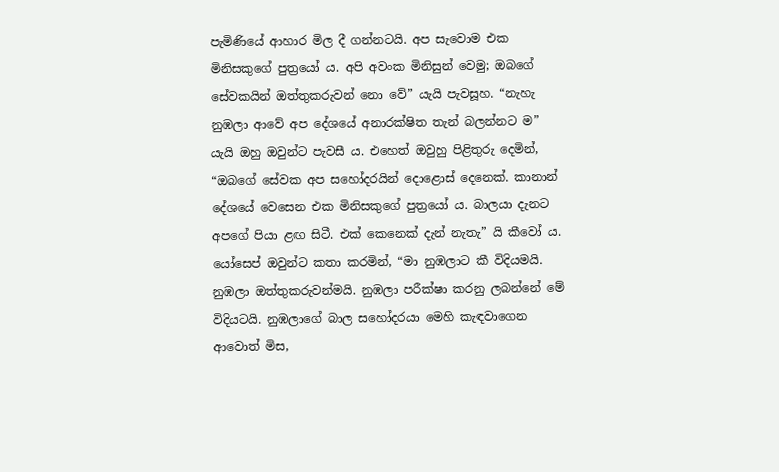පැමිණියේ ආහාර මිල දී ගන්නටයි. අප සැවොම එක මිනිසකුගේ පුත්‍රයෝ ය. අපි අවංක මිනිසුන් වෙමු; ඔබගේ සේවකයින් ඔත්තුකරුවන් නො වේ” යැයි පැවසූහ. “නැහැ නුඹලා ආවේ අප දේශයේ අනාරක්ෂිත තැන් බලන්නට ම” යැයි ඔහු ඔවුන්ට පැවසී ය. එහෙත් ඔවුහු පිළිතුරු දෙමින්, “ඔබගේ සේවක අප සහෝදරයින් දොළොස් දෙනෙක්. කානාන් දේශයේ වෙසෙන එක මිනිසකුගේ පුත්‍රයෝ ය. බාලයා දැනට අපගේ පියා ළඟ සිටී. එක් කෙනෙක් දැන් නැතැ” යි කීවෝ ය. යෝසෙප් ඔවුන්ට කතා කරමින්, “මා නුඹලාට කී විදියමයි. නුඹලා ඔත්තුකරුවන්මයි. නුඹලා පරීක්ෂා කරනු ලබන්නේ මේ විදියටයි. නුඹලාගේ බාල සහෝදරයා මෙහි කැඳවාගෙන ආවොත් මිස,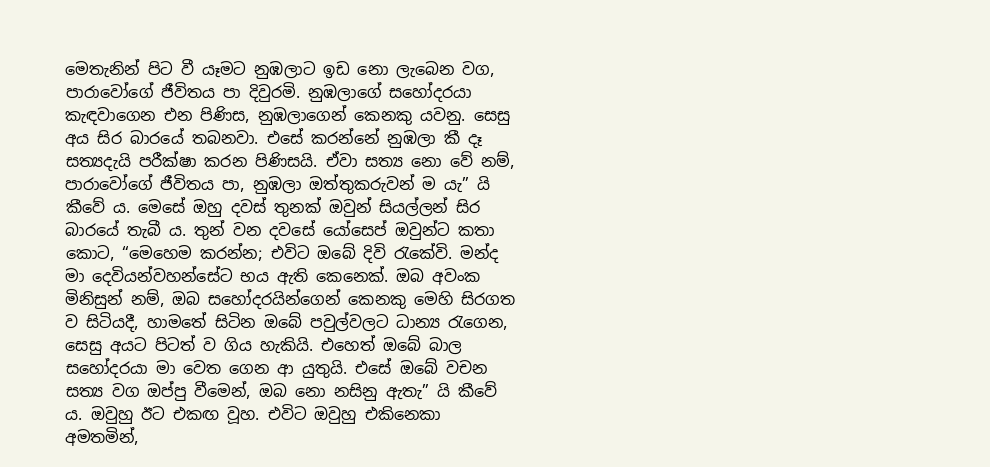මෙතැනින් පිට වී යෑමට නුඹලාට ඉඩ නො ලැබෙන වග, පාරාවෝගේ ජීවිතය පා දිවුරමි. නුඹලාගේ සහෝදරයා කැඳවාගෙන එන පිණිස, නුඹලාගෙන් කෙනකු යවනු. සෙසු අය සිර බාරයේ තබනවා. එසේ කරන්නේ නුඹලා කී දෑ සත්‍යදැයි පරීක්ෂා කරන පිණිසයි. ඒවා සත්‍ය නො වේ නම්, පාරාවෝගේ ජීවිතය පා, නුඹලා ඔත්තුකරුවන් ම යැ” යි කීවේ ය. මෙසේ ඔහු දවස් තුනක් ඔවුන් සියල්ලන් සිර බාරයේ තැබී ය. තුන් වන දවසේ යෝසෙප් ඔවුන්ට කතා කොට, “මෙහෙම කරන්න; එවිට ඔබේ දිවි රැකේවි. මන්ද මා දෙවියන්වහන්සේට භය ඇති කෙනෙක්. ඔබ අවංක මිනිසුන් නම්, ඔබ සහෝදරයින්ගෙන් කෙනකු මෙහි සිරගත ව සිටියදී, හාමතේ සිටින ඔබේ පවුල්වලට ධාන්‍ය රැගෙන, සෙසු අයට පිටත් ව ගිය හැකියි. එහෙත් ඔබේ බාල සහෝදරයා මා වෙත ගෙන ආ යුතුයි. එසේ ඔබේ වචන සත්‍ය වග ඔප්පු වීමෙන්, ඔබ නො නසිනු ඇතැ” යි කීවේ ය. ඔවුහු ඊට එකඟ වූහ. එවිට ඔවුහු එකිනෙකා අමතමින්,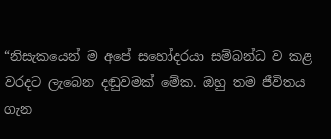“නිසැකයෙන් ම අපේ සහෝදරයා සම්බන්ධ ව කළ වරදට ලැබෙන දඬුවමක් මේක. ඔහු තම ජීවිතය ගැන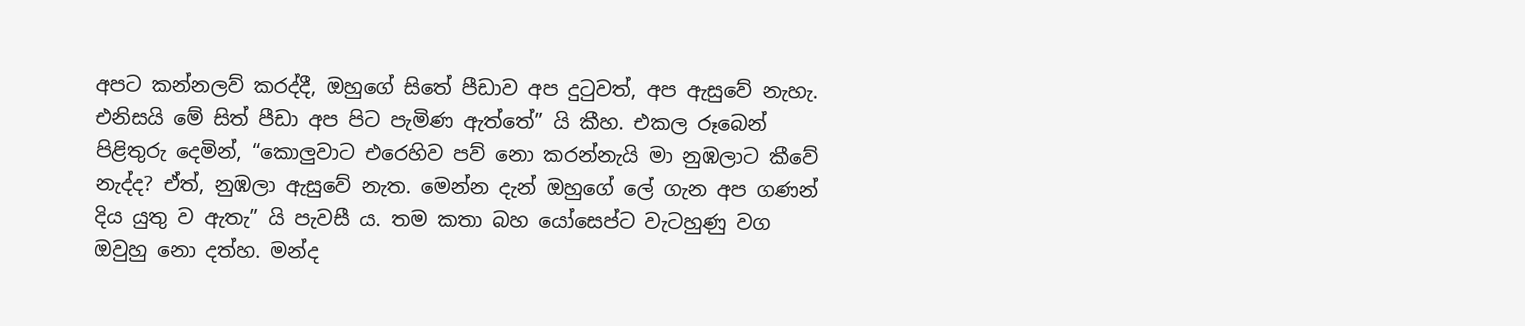අපට කන්නලව් කරද්දී, ඔහුගේ සිතේ පීඩාව අප දුටුවත්, අප ඇසුවේ නැහැ. එනිසයි මේ සිත් පීඩා අප පිට පැමිණ ඇත්තේ” යි කීහ. එකල රූබෙන් පිළිතුරු දෙමින්, “කොලුවාට එරෙහිව පව් නො කරන්නැයි මා නුඹලාට කීවේ නැද්ද? ඒත්, නුඹලා ඇසුවේ නැත. මෙන්න දැන් ඔහුගේ ලේ ගැන අප ගණන් දිය යුතු ව ඇතැ” යි පැවසී ය. තම කතා බහ යෝසෙප්ට වැටහුණු වග ඔවුහු නො දත්හ. මන්ද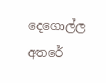දෙගොල්ල අතරේ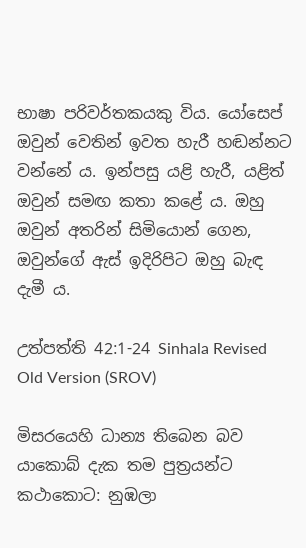භාෂා පරිවර්තකයකු විය. යෝසෙප් ඔවුන් වෙතින් ඉවත හැරී හඬන්නට වන්නේ ය. ඉන්පසු යළි හැරී, යළිත් ඔවුන් සමඟ කතා කළේ ය. ඔහු ඔවුන් අතරින් සිමියොන් ගෙන, ඔවුන්ගේ ඇස් ඉදිරිපිට ඔහු බැඳ දැමී ය.

උත්පත්ති 42:1-24 Sinhala Revised Old Version (SROV)

මිසරයෙහි ධාන්‍ය තිබෙන බව යාකොබ් දැක තම පුත්‍රයන්ට කථාකොට: නුඹලා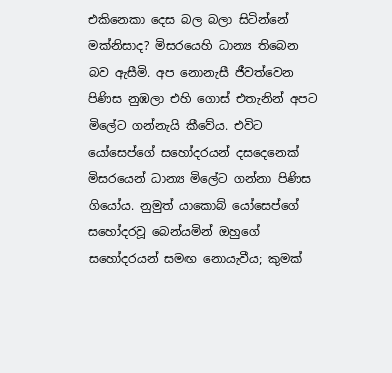එකිනෙකා දෙස බල බලා සිටින්නේ මක්නිසාද? මිසරයෙහි ධාන්‍ය තිබෙන බව ඇසීමි. අප නොනැසී ජීවත්වෙන පිණිස නුඹලා එහි ගොස් එතැනින් අපට මිලේට ගන්නැයි කීවේය. එවිට යෝසෙප්ගේ සහෝදරයන් දසදෙනෙක් මිසරයෙන් ධාන්‍ය මිලේට ගන්නා පිණිස ගියෝය. නුමුත් යාකොබ් යෝසෙප්ගේ සහෝදරවූ බෙන්යමින් ඔහුගේ සහෝදරයන් සමඟ නොයැවීය; කුමක්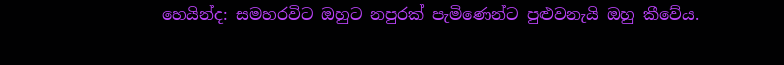හෙයින්ද: සමහරවිට ඔහුට නපුරක් පැමිණෙන්ට පුළුවනැයි ඔහු කීවේය.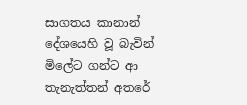සාගතය කානාන් දේශයෙහි වූ බැවින් මිලේට ගන්ට ආ තැනැත්තන් අතරේ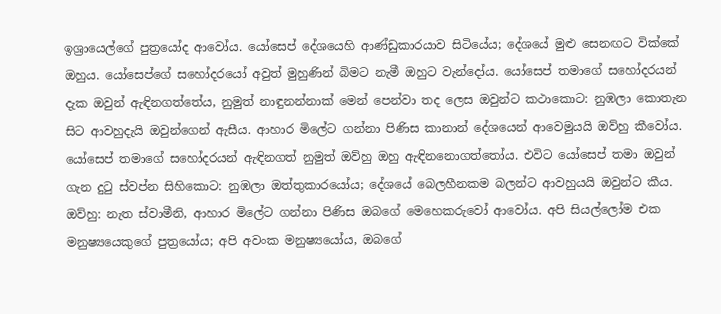ඉශ්‍රායෙල්ගේ පුත්‍රයෝද ආවෝය. යෝසෙප් දේශයෙහි ආණ්ඩුකාරයාව සිටියේය; දේශයේ මුළු සෙනඟට වික්කේ ඔහුය. යෝසෙප්ගේ සහෝදරයෝ අවුත් මුහුණින් බිමට නැමී ඔහුට වැන්දෝය. යෝසෙප් තමාගේ සහෝදරයන් දැක ඔවුන් ඇඳිනගත්තේය, නුමුත් නාඳුනන්නාක් මෙන් පෙන්වා තද ලෙස ඔවුන්ට කථාකොට: නුඹලා කොතැන සිට ආවහුදැයි ඔවුන්ගෙන් ඇසීය. ආහාර මිලේට ගන්නා පිණිස කානාන් දේශයෙන් ආවෙමුයයි ඔව්හු කීවෝය. යෝසෙප් තමාගේ සහෝදරයන් ඇඳිනගත් නුමුත් ඔව්හු ඔහු ඇඳිනනොගත්තෝය. එවිට යෝසෙප් තමා ඔවුන් ගැන දුටු ස්වප්න සිහිකොට: නුඹලා ඔත්තුකාරයෝය; දේශයේ බෙලහීනකම බලන්ට ආවහුයයි ඔවුන්ට කීය. ඔව්හු: නැත ස්වාමීනි, ආහාර මිලේට ගන්නා පිණිස ඔබගේ මෙහෙකරුවෝ ආවෝය. අපි සියල්ලෝම එක මනුෂ්‍යයෙකුගේ පුත්‍රයෝය; අපි අවංක මනුෂ්‍යයෝය, ඔබගේ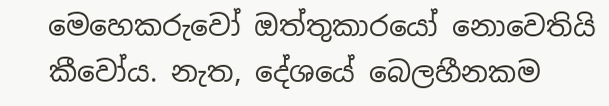මෙහෙකරුවෝ ඔත්තුකාරයෝ නොවෙතියි කීවෝය. නැත, දේශයේ බෙලහීනකම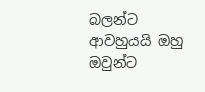බලන්ට ආවහුයයි ඔහු ඔවුන්ට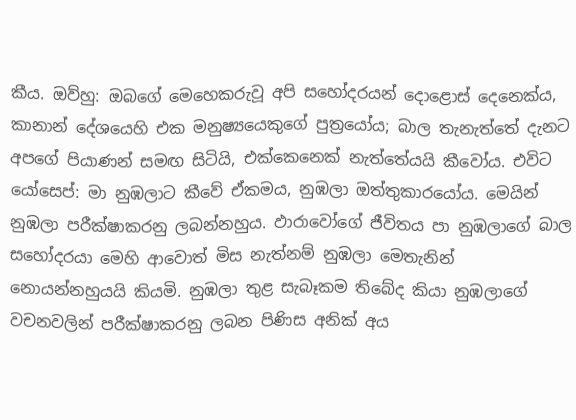කීය. ඔව්හු: ඔබගේ මෙහෙකරුවූ අපි සහෝදරයන් දොළොස් දෙනෙක්ය, කානාන් දේශයෙහි එක මනුෂ්‍යයෙකුගේ පුත්‍රයෝය; බාල තැනැත්තේ දැනට අපගේ පියාණන් සමඟ සිටියි, එක්කෙනෙක් නැත්තේයයි කීවෝය. එවිට යෝසෙප්: මා නුඹලාට කීවේ ඒකමය, නුඹලා ඔත්තුකාරයෝය. මෙයින් නුඹලා පරීක්ෂාකරනු ලබන්නහුය. ඵාරාවෝගේ ජීවිතය පා නුඹලාගේ බාල සහෝදරයා මෙහි ආවොත් මිස නැත්නම් නුඹලා මෙතැනින් නොයන්නහුයයි කියමි. නුඹලා තුළ සැබෑකම තිබේද කියා නුඹලාගේ වචනවලින් පරීක්ෂාකරනු ලබන පිණිස අනික් අය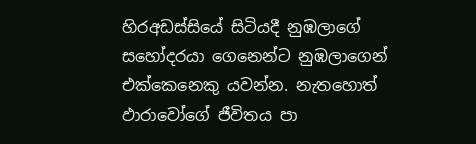හිරඅඩස්සියේ සිටියදී නුඹලාගේ සහෝදරයා ගෙනෙන්ට නුඹලාගෙන් එක්කෙනෙකු යවන්න. නැතහොත් ඵාරාවෝගේ ජීවිතය පා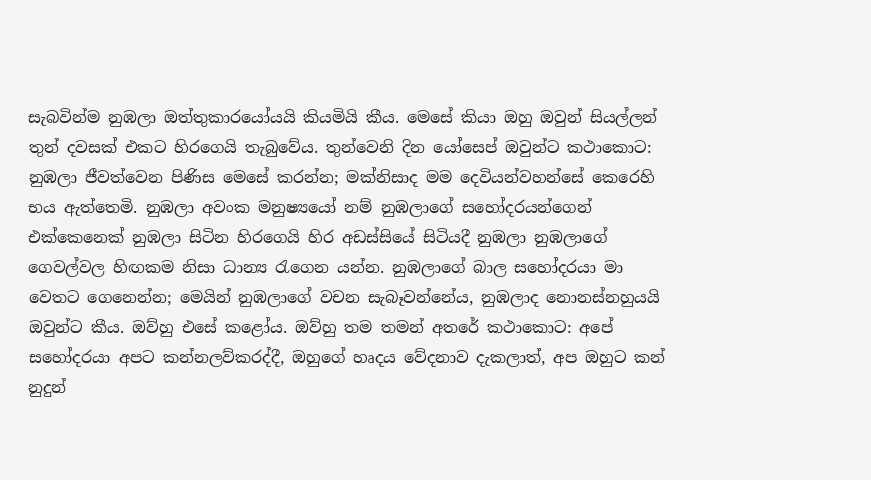සැබවින්ම නුඹලා ඔත්තුකාරයෝයයි කියමියි කීය. මෙසේ කියා ඔහු ඔවුන් සියල්ලන් තුන් දවසක් එකට හිරගෙයි තැබුවේය. තුන්වෙනි දින යෝසෙප් ඔවුන්ට කථාකොට: නුඹලා ජීවත්වෙන පිණිස මෙසේ කරන්න; මක්නිසාද මම දෙවියන්වහන්සේ කෙරෙහි භය ඇත්තෙමි. නුඹලා අවංක මනුෂ්‍යයෝ නම් නුඹලාගේ සහෝදරයන්ගෙන් එක්කෙනෙක් නුඹලා සිටින හිරගෙයි හිර අඩස්සියේ සිටියදී නුඹලා නුඹලාගේ ගෙවල්වල හිඟකම නිසා ධාන්‍ය රැගෙන යන්න. නුඹලාගේ බාල සහෝදරයා මා වෙතට ගෙනෙන්න; මෙයින් නුඹලාගේ වචන සැබෑවන්නේය, නුඹලාද නොනස්නහුයයි ඔවුන්ට කීය. ඔව්හු එසේ කළෝය. ඔව්හු තම තමන් අතරේ කථාකොට: අපේ සහෝදරයා අපට කන්නලව්කරද්දී, ඔහුගේ හෘදය වේදනාව දැකලාත්, අප ඔහුට කන් නුදුන්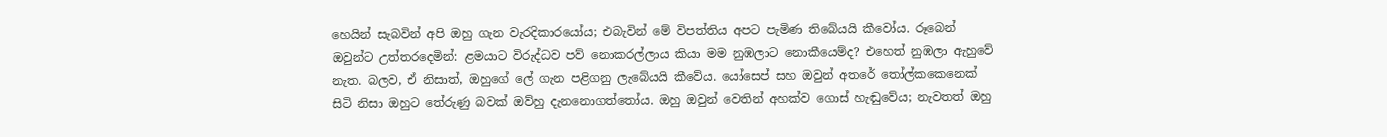හෙයින් සැබවින් අපි ඔහු ගැන වැරදිකාරයෝය; එබැවින් මේ විපත්තිය අපට පැමිණ තිබේයයි කීවෝය. රූබෙන් ඔවුන්ට උත්තරදෙමින්: ළමයාට විරුද්ධව පව් නොකරල්ලාය කියා මම නුඹලාට නොකීයෙම්ද? එහෙත් නුඹලා ඇහුවේ නැත. බලව, ඒ නිසාත්, ඔහුගේ ලේ ගැන පළිගනු ලැබේයයි කීවේය. යෝසෙප් සහ ඔවුන් අතරේ තෝල්කකෙනෙක් සිටි නිසා ඔහුට තේරුණු බවක් ඔව්හු දැනනොගත්තෝය. ඔහු ඔවුන් වෙතින් අහක්ව ගොස් හැඬුවේය; නැවතත් ඔහු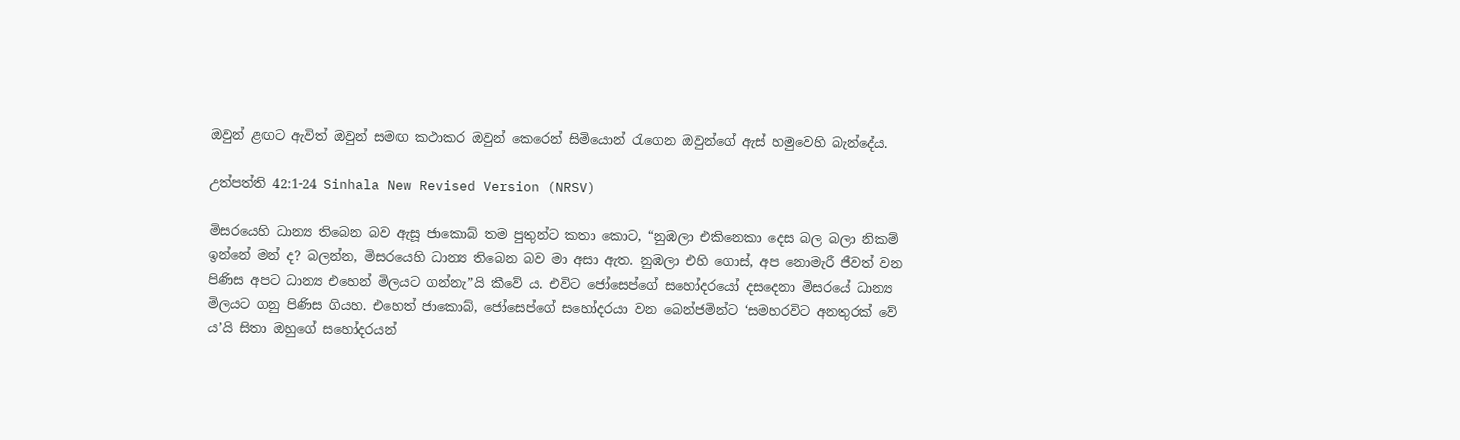ඔවුන් ළඟට ඇවිත් ඔවුන් සමඟ කථාකර ඔවුන් කෙරෙන් සිමියොන් රැගෙන ඔවුන්ගේ ඇස් හමුවෙහි බැන්දේය.

උත්පත්ති 42:1-24 Sinhala New Revised Version (NRSV)

මිසරයෙහි ධාන්‍ය තිබෙන බව ඇසූ ජාකොබ් තම පුතුන්ට කතා කොට, “නුඹලා එකිනෙකා දෙස බල බලා නිකම් ඉන්නේ මන් ද? බලන්න, මිසරයෙහි ධාන්‍ය තිබෙන බව මා අසා ඇත. නුඹලා එහි ගොස්, අප නොමැරී ජීවත් වන පිණිස අපට ධාන්‍ය එහෙන් මිලයට ගන්නැ”යි කීවේ ය. එවිට ජෝසෙප්ගේ සහෝදරයෝ දසදෙනා මිසරයේ ධාන්‍ය මිලයට ගනු පිණිස ගියහ. එහෙත් ජාකොබ්, ජෝසෙප්ගේ සහෝදරයා වන බෙන්ජමින්ට ‘සමහරවිට අනතුරක් වේ ය’යි සිතා ඔහුගේ සහෝදරයන්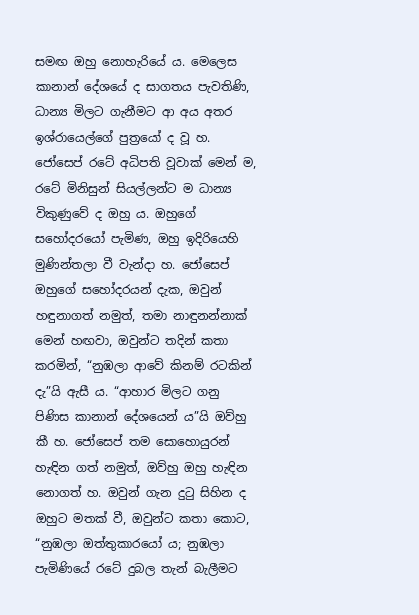සමඟ ඔහු නොහැරියේ ය. මෙලෙස කානාන් දේශයේ ද සාගතය පැවතිණි, ධාන්‍ය මිලට ගැනීමට ආ අය අතර ඉශ්රායෙල්ගේ පුත්‍රයෝ ද වූ හ. ජෝසෙප් රටේ අධිපති වූවාක් මෙන් ම, රටේ මිනිසුන් සියල්ලන්ට ම ධාන්‍ය විකුණුවේ ද ඔහු ය. ඔහුගේ සහෝදරයෝ පැමිණ, ඔහු ඉදිරියෙහි මුණින්තලා වී වැන්දා හ. ජෝසෙප් ඔහුගේ සහෝදරයන් දැක, ඔවුන් හඳුනාගත් නමුත්, තමා නාඳුනන්නාක් මෙන් හඟවා, ඔවුන්ට තදින් කතා කරමින්, “නුඹලා ආවේ කිනම් රටකින් දැ”යි ඇසී ය. “ආහාර මිලට ගනු පිණිස කානාන් දේශයෙන් ය”යි ඔව්හු කී හ. ජෝසෙප් තම සොහොයුරන් හැඳින ගත් නමුත්, ඔව්හු ඔහු හැඳින නොගත් හ. ඔවුන් ගැන දුටු සිහින ද ඔහුට මතක් වී, ඔවුන්ට කතා කොට, “නුඹලා ඔත්තුකාරයෝ ය; නුඹලා පැමිණියේ රටේ දුබල තැන් බැලීමට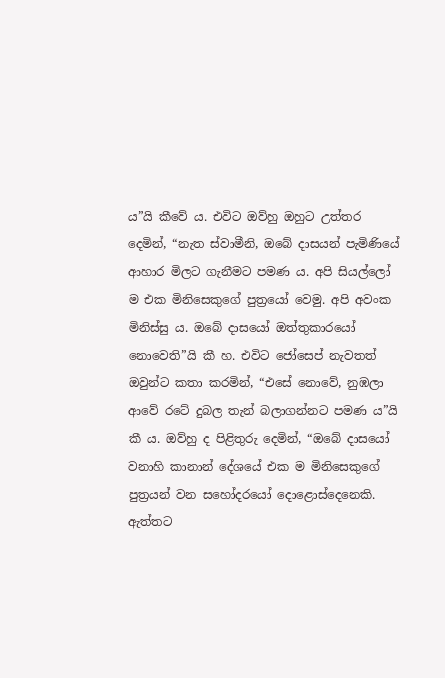ය”යි කීවේ ය. එවිට ඔව්හු ඔහුට උත්තර දෙමින්, “නැත ස්වාමීනි, ඔබේ දාසයන් පැමිණියේ ආහාර මිලට ගැනීමට පමණ ය. අපි සියල්ලෝ ම එක මිනිසෙකුගේ පුත්‍රයෝ වෙමු. අපි අවංක මිනිස්සු ය. ඔබේ දාසයෝ ඔත්තුකාරයෝ නොවෙති”යි කී හ. එවිට ජෝසෙප් නැවතත් ඔවුන්ට කතා කරමින්, “එසේ නොවේ, නුඹලා ආවේ රටේ දුබල තැන් බලාගන්නට පමණ ය”යි කී ය. ඔව්හු ද පිළිතුරු දෙමින්, “ඔබේ දාසයෝ වනාහි කානාන් දේශයේ එක ම මිනිසෙකුගේ පුත්‍රයන් වන සහෝදරයෝ දොළොස්දෙනෙකි. ඇත්තට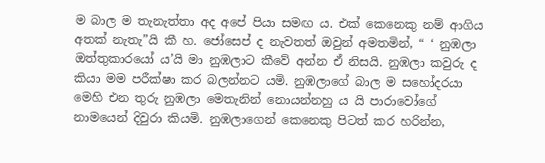ම බාල ම තැනැත්තා අද අපේ පියා සමඟ ය. එක් කෙනෙකු නම් ආගිය අතක් නැතැ”යි කී හ. ජෝසෙප් ද නැවතත් ඔවුන් අමතමින්, “ ‘ නුඹලා ඔත්තුකාරයෝ ය’යි මා නුඹලාට කීවේ අන්න ඒ නිසයි. නුඹලා කවුරු ද කියා මම පරීක්ෂා කර බලන්නට යමි. නුඹලාගේ බාල ම සහෝදරයා මෙහි එන තුරු නුඹලා මෙතැනින් නොයන්නහු ය යි පාරාවෝගේ නාමයෙන් දිවුරා කියමි. නුඹලාගෙන් කෙනෙකු පිටත් කර හරින්න,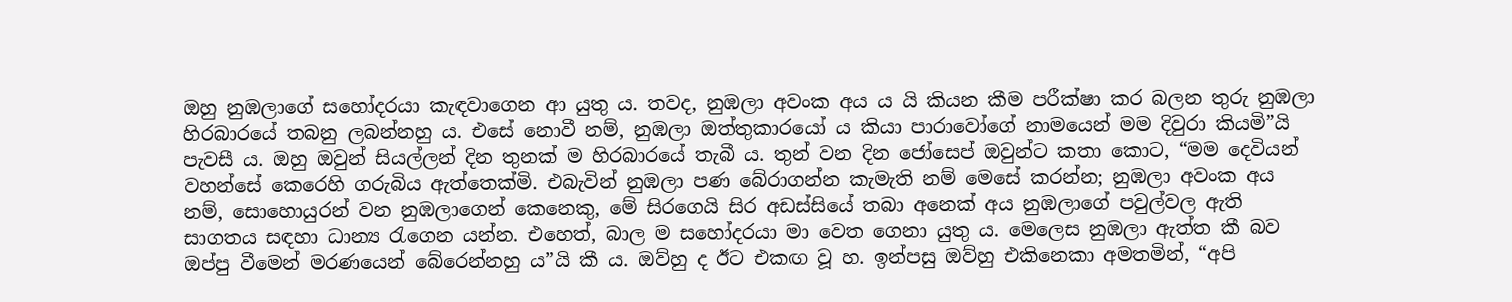ඔහු නුඹලාගේ සහෝදරයා කැඳවාගෙන ආ යුතු ය. තවද, නුඹලා අවංක අය ය යි කියන කීම පරීක්ෂා කර බලන තුරු නුඹලා හිරබාරයේ තබනු ලබන්නහු ය. එසේ නොවී නම්, නුඹලා ඔත්තුකාරයෝ ය කියා පාරාවෝගේ නාමයෙන් මම දිවුරා කියමි”යි පැවසී ය. ඔහු ඔවුන් සියල්ලන් දින තුනක් ම හිරබාරයේ තැබී ය. තුන් වන දින ජෝසෙප් ඔවුන්ට කතා කොට, “මම දෙවියන් වහන්සේ කෙරෙහි ගරුබිය ඇත්තෙක්මි. එබැවින් නුඹලා පණ බේරාගන්න කැමැති නම් මෙසේ කරන්න; නුඹලා අවංක අය නම්, සොහොයුරන් වන නුඹලාගෙන් කෙනෙකු, මේ සිරගෙයි සිර අඩස්සියේ තබා අනෙක් අය නුඹලාගේ පවුල්වල ඇති සාගතය සඳහා ධාන්‍ය රැගෙන යන්න. එහෙත්, බාල ම සහෝදරයා මා වෙත ගෙනා යුතු ය. මෙලෙස නුඹලා ඇත්ත කී බව ඔප්පු වීමෙන් මරණයෙන් බේරෙන්නහු ය”යි කී ය. ඔව්හු ද ඊට එකඟ වූ හ. ඉන්පසු ඔව්හු එකිනෙකා අමතමින්, “අපි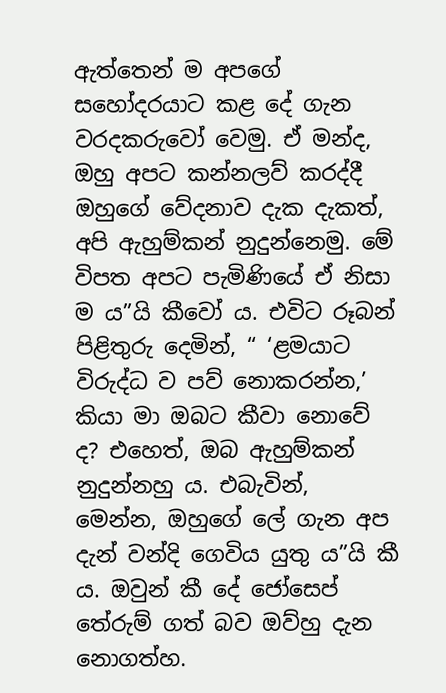ඇත්තෙන් ම අපගේ සහෝදරයාට කළ දේ ගැන වරදකරුවෝ වෙමු. ඒ මන්ද, ඔහු අපට කන්නලව් කරද්දී ඔහුගේ වේදනාව දැක දැකත්, අපි ඇහුම්කන් නුදුන්නෙමු. මේ විපත අපට පැමිණියේ ඒ නිසා ම ය”යි කීවෝ ය. එවිට රූබන් පිළිතුරු දෙමින්, “ ‘ළමයාට විරුද්ධ ව පව් නොකරන්න,’ කියා මා ඔබට කීවා නොවේ ද? එහෙත්, ඔබ ඇහුම්කන් නුදුන්නහු ය. එබැවින්, මෙන්න, ඔහුගේ ලේ ගැන අප දැන් වන්දි ගෙවිය යුතු ය”යි කී ය. ඔවුන් කී දේ ජෝසෙප් තේරුම් ගත් බව ඔව්හු දැන නොගත්හ.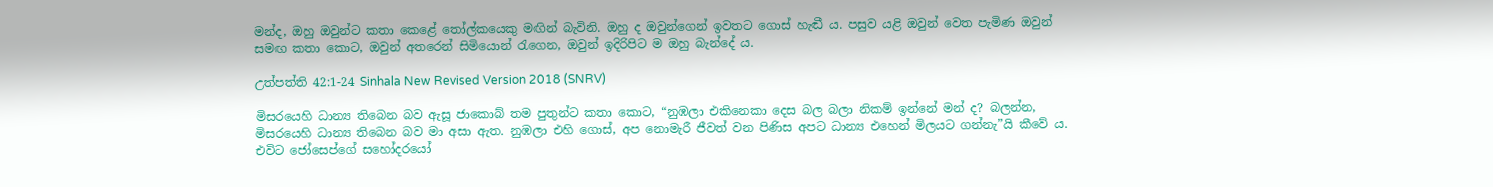මන්ද, ඔහු ඔවුන්ට කතා කෙළේ තෝල්කයෙකු මඟින් බැවිනි. ඔහු ද ඔවුන්ගෙන් ඉවතට ගොස් හැඬී ය. පසුව යළි ඔවුන් වෙත පැමිණ ඔවුන් සමඟ කතා කොට, ඔවුන් අතරෙන් සිමියොන් රැගෙන, ඔවුන් ඉදිරිපිට ම ඔහු බැන්දේ ය.

උත්පත්ති 42:1-24 Sinhala New Revised Version 2018 (SNRV)

මිසරයෙහි ධාන්‍ය තිබෙන බව ඇසූ ජාකොබ් තම පුතුන්ට කතා කොට, “නුඹලා එකිනෙකා දෙස බල බලා නිකම් ඉන්නේ මන් ද? බලන්න, මිසරයෙහි ධාන්‍ය තිබෙන බව මා අසා ඇත. නුඹලා එහි ගොස්, අප නොමැරී ජීවත් වන පිණිස අපට ධාන්‍ය එහෙන් මිලයට ගන්නැ”යි කීවේ ය. එවිට ජෝසෙප්ගේ සහෝදරයෝ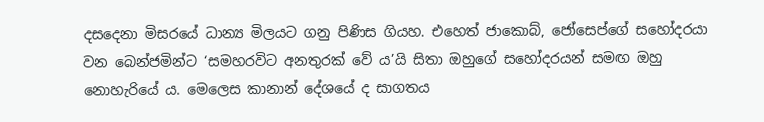දසදෙනා මිසරයේ ධාන්‍ය මිලයට ගනු පිණිස ගියහ. එහෙත් ජාකොබ්, ජෝසෙප්ගේ සහෝදරයා වන බෙන්ජමින්ට ‘සමහරවිට අනතුරක් වේ ය’යි සිතා ඔහුගේ සහෝදරයන් සමඟ ඔහු නොහැරියේ ය. මෙලෙස කානාන් දේශයේ ද සාගතය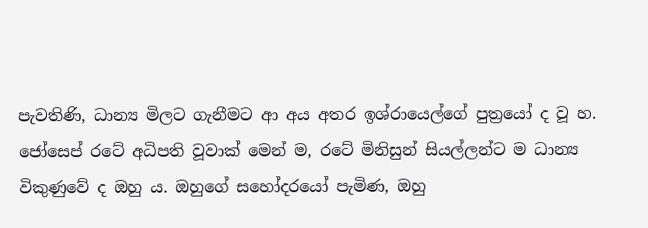පැවතිණි, ධාන්‍ය මිලට ගැනීමට ආ අය අතර ඉශ්රායෙල්ගේ පුත්‍රයෝ ද වූ හ. ජෝසෙප් රටේ අධිපති වූවාක් මෙන් ම, රටේ මිනිසුන් සියල්ලන්ට ම ධාන්‍ය විකුණුවේ ද ඔහු ය. ඔහුගේ සහෝදරයෝ පැමිණ, ඔහු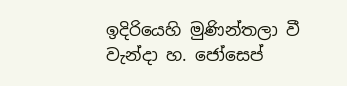ඉදිරියෙහි මුණින්තලා වී වැන්දා හ. ජෝසෙප්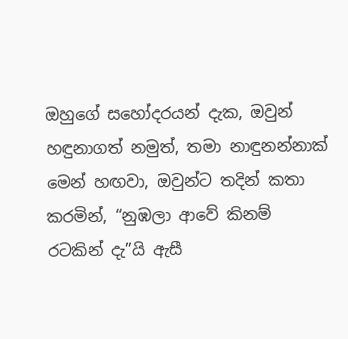ඔහුගේ සහෝදරයන් දැක, ඔවුන් හඳුනාගත් නමුත්, තමා නාඳුනන්නාක් මෙන් හඟවා, ඔවුන්ට තදින් කතා කරමින්, “නුඹලා ආවේ කිනම් රටකින් දැ”යි ඇසී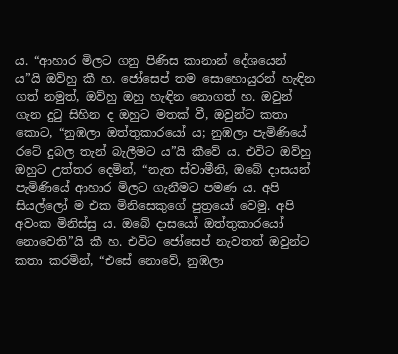ය. “ආහාර මිලට ගනු පිණිස කානාන් දේශයෙන් ය”යි ඔව්හු කී හ. ජෝසෙප් තම සොහොයුරන් හැඳින ගත් නමුත්, ඔව්හු ඔහු හැඳින නොගත් හ. ඔවුන් ගැන දුටු සිහින ද ඔහුට මතක් වී, ඔවුන්ට කතා කොට, “නුඹලා ඔත්තුකාරයෝ ය; නුඹලා පැමිණියේ රටේ දුබල තැන් බැලීමට ය”යි කීවේ ය. එවිට ඔව්හු ඔහුට උත්තර දෙමින්, “නැත ස්වාමීනි, ඔබේ දාසයන් පැමිණියේ ආහාර මිලට ගැනීමට පමණ ය. අපි සියල්ලෝ ම එක මිනිසෙකුගේ පුත්‍රයෝ වෙමු. අපි අවංක මිනිස්සු ය. ඔබේ දාසයෝ ඔත්තුකාරයෝ නොවෙති”යි කී හ. එවිට ජෝසෙප් නැවතත් ඔවුන්ට කතා කරමින්, “එසේ නොවේ, නුඹලා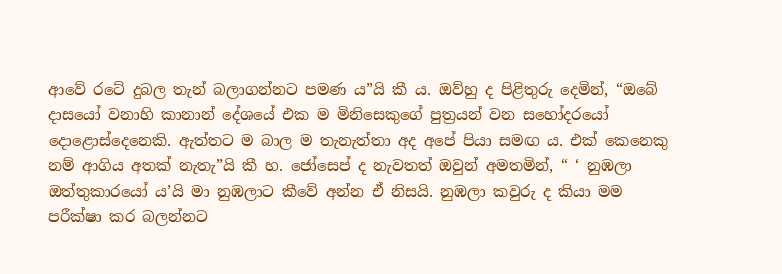ආවේ රටේ දුබල තැන් බලාගන්නට පමණ ය”යි කී ය. ඔව්හු ද පිළිතුරු දෙමින්, “ඔබේ දාසයෝ වනාහි කානාන් දේශයේ එක ම මිනිසෙකුගේ පුත්‍රයන් වන සහෝදරයෝ දොළොස්දෙනෙකි. ඇත්තට ම බාල ම තැනැත්තා අද අපේ පියා සමඟ ය. එක් කෙනෙකු නම් ආගිය අතක් නැතැ”යි කී හ. ජෝසෙප් ද නැවතත් ඔවුන් අමතමින්, “ ‘ නුඹලා ඔත්තුකාරයෝ ය’යි මා නුඹලාට කීවේ අන්න ඒ නිසයි. නුඹලා කවුරු ද කියා මම පරීක්ෂා කර බලන්නට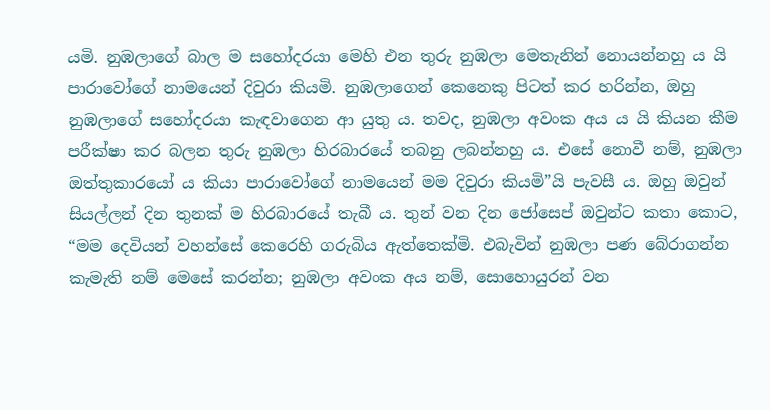යමි. නුඹලාගේ බාල ම සහෝදරයා මෙහි එන තුරු නුඹලා මෙතැනින් නොයන්නහු ය යි පාරාවෝගේ නාමයෙන් දිවුරා කියමි. නුඹලාගෙන් කෙනෙකු පිටත් කර හරින්න, ඔහු නුඹලාගේ සහෝදරයා කැඳවාගෙන ආ යුතු ය. තවද, නුඹලා අවංක අය ය යි කියන කීම පරීක්ෂා කර බලන තුරු නුඹලා හිරබාරයේ තබනු ලබන්නහු ය. එසේ නොවී නම්, නුඹලා ඔත්තුකාරයෝ ය කියා පාරාවෝගේ නාමයෙන් මම දිවුරා කියමි”යි පැවසී ය. ඔහු ඔවුන් සියල්ලන් දින තුනක් ම හිරබාරයේ තැබී ය. තුන් වන දින ජෝසෙප් ඔවුන්ට කතා කොට, “මම දෙවියන් වහන්සේ කෙරෙහි ගරුබිය ඇත්තෙක්මි. එබැවින් නුඹලා පණ බේරාගන්න කැමැති නම් මෙසේ කරන්න; නුඹලා අවංක අය නම්, සොහොයුරන් වන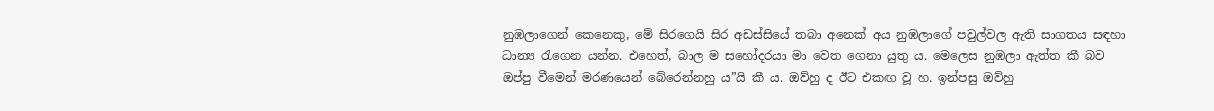නුඹලාගෙන් කෙනෙකු, මේ සිරගෙයි සිර අඩස්සියේ තබා අනෙක් අය නුඹලාගේ පවුල්වල ඇති සාගතය සඳහා ධාන්‍ය රැගෙන යන්න. එහෙත්, බාල ම සහෝදරයා මා වෙත ගෙනා යුතු ය. මෙලෙස නුඹලා ඇත්ත කී බව ඔප්පු වීමෙන් මරණයෙන් බේරෙන්නහු ය”යි කී ය. ඔව්හු ද ඊට එකඟ වූ හ. ඉන්පසු ඔව්හු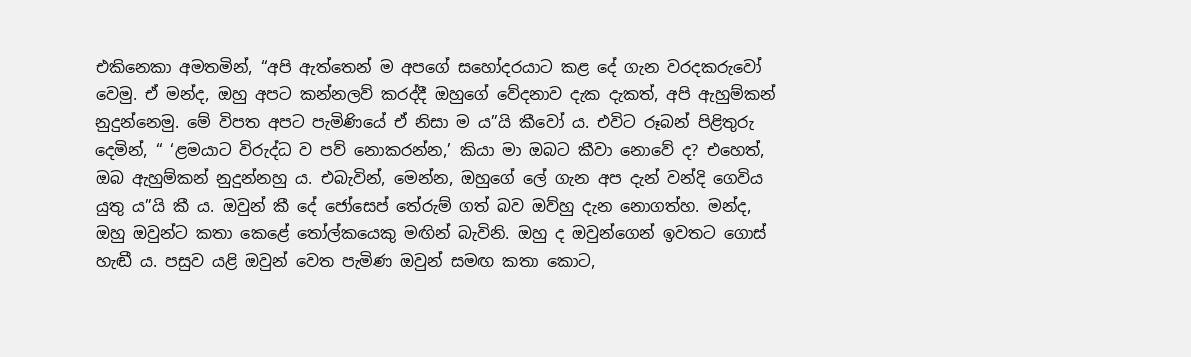එකිනෙකා අමතමින්, “අපි ඇත්තෙන් ම අපගේ සහෝදරයාට කළ දේ ගැන වරදකරුවෝ වෙමු. ඒ මන්ද, ඔහු අපට කන්නලව් කරද්දී ඔහුගේ වේදනාව දැක දැකත්, අපි ඇහුම්කන් නුදුන්නෙමු. මේ විපත අපට පැමිණියේ ඒ නිසා ම ය”යි කීවෝ ය. එවිට රූබන් පිළිතුරු දෙමින්, “ ‘ළමයාට විරුද්ධ ව පව් නොකරන්න,’ කියා මා ඔබට කීවා නොවේ ද? එහෙත්, ඔබ ඇහුම්කන් නුදුන්නහු ය. එබැවින්, මෙන්න, ඔහුගේ ලේ ගැන අප දැන් වන්දි ගෙවිය යුතු ය”යි කී ය. ඔවුන් කී දේ ජෝසෙප් තේරුම් ගත් බව ඔව්හු දැන නොගත්හ. මන්ද, ඔහු ඔවුන්ට කතා කෙළේ තෝල්කයෙකු මඟින් බැවිනි. ඔහු ද ඔවුන්ගෙන් ඉවතට ගොස් හැඬී ය. පසුව යළි ඔවුන් වෙත පැමිණ ඔවුන් සමඟ කතා කොට,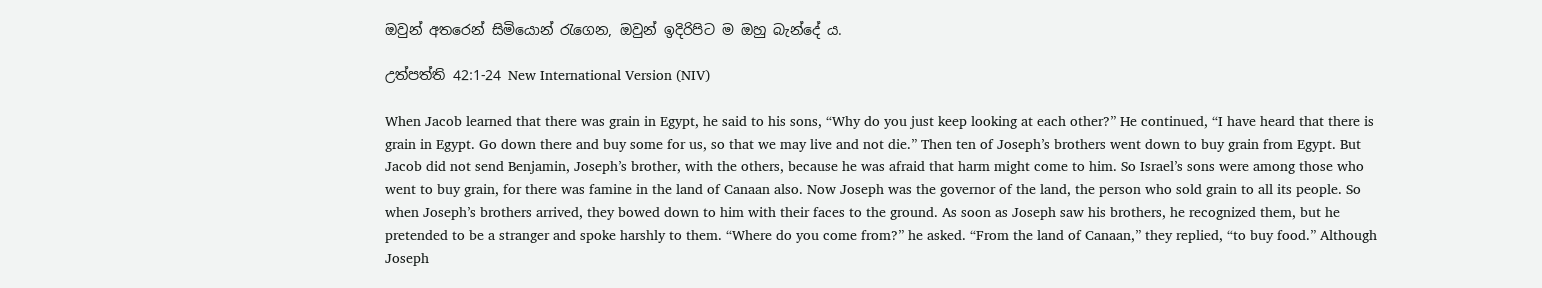ඔවුන් අතරෙන් සිමියොන් රැගෙන, ඔවුන් ඉදිරිපිට ම ඔහු බැන්දේ ය.

උත්පත්ති 42:1-24 New International Version (NIV)

When Jacob learned that there was grain in Egypt, he said to his sons, “Why do you just keep looking at each other?” He continued, “I have heard that there is grain in Egypt. Go down there and buy some for us, so that we may live and not die.” Then ten of Joseph’s brothers went down to buy grain from Egypt. But Jacob did not send Benjamin, Joseph’s brother, with the others, because he was afraid that harm might come to him. So Israel’s sons were among those who went to buy grain, for there was famine in the land of Canaan also. Now Joseph was the governor of the land, the person who sold grain to all its people. So when Joseph’s brothers arrived, they bowed down to him with their faces to the ground. As soon as Joseph saw his brothers, he recognized them, but he pretended to be a stranger and spoke harshly to them. “Where do you come from?” he asked. “From the land of Canaan,” they replied, “to buy food.” Although Joseph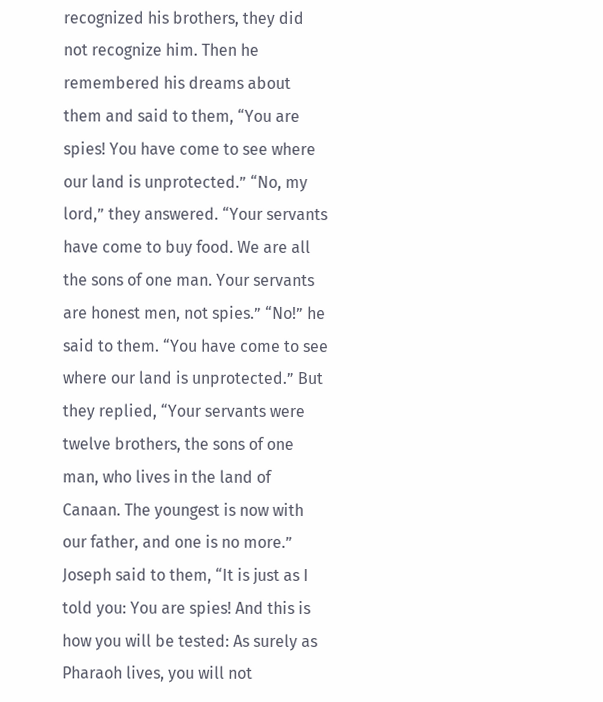recognized his brothers, they did not recognize him. Then he remembered his dreams about them and said to them, “You are spies! You have come to see where our land is unprotected.” “No, my lord,” they answered. “Your servants have come to buy food. We are all the sons of one man. Your servants are honest men, not spies.” “No!” he said to them. “You have come to see where our land is unprotected.” But they replied, “Your servants were twelve brothers, the sons of one man, who lives in the land of Canaan. The youngest is now with our father, and one is no more.” Joseph said to them, “It is just as I told you: You are spies! And this is how you will be tested: As surely as Pharaoh lives, you will not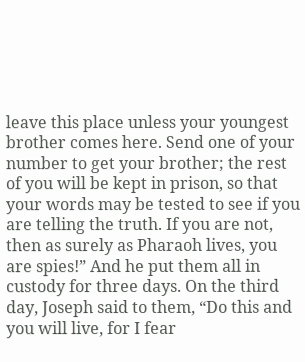leave this place unless your youngest brother comes here. Send one of your number to get your brother; the rest of you will be kept in prison, so that your words may be tested to see if you are telling the truth. If you are not, then as surely as Pharaoh lives, you are spies!” And he put them all in custody for three days. On the third day, Joseph said to them, “Do this and you will live, for I fear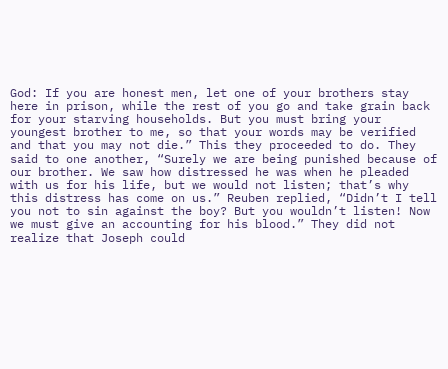God: If you are honest men, let one of your brothers stay here in prison, while the rest of you go and take grain back for your starving households. But you must bring your youngest brother to me, so that your words may be verified and that you may not die.” This they proceeded to do. They said to one another, “Surely we are being punished because of our brother. We saw how distressed he was when he pleaded with us for his life, but we would not listen; that’s why this distress has come on us.” Reuben replied, “Didn’t I tell you not to sin against the boy? But you wouldn’t listen! Now we must give an accounting for his blood.” They did not realize that Joseph could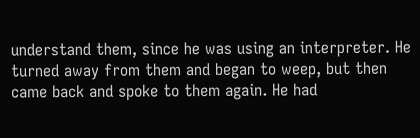understand them, since he was using an interpreter. He turned away from them and began to weep, but then came back and spoke to them again. He had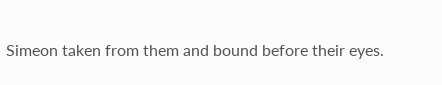Simeon taken from them and bound before their eyes.